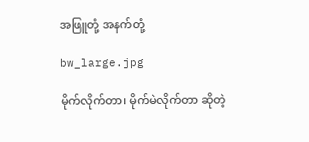အဖြူတုံ့ အနက်တုံ့

bw_large.jpg

မိုက်လိုက်တာ၊ မိုက်မဲလိုက်တာ ဆိုတဲ့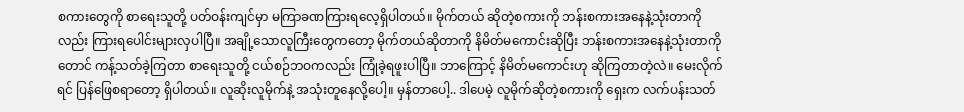စကားတွေကို စာရေးသူတို့ ပတ်ဝန်းကျင်မှာ မကြာခဏကြားရလေ့ရှိပါတယ်။ မိုက်တယ် ဆိုတဲ့စကားကို ဘန်းစကားအနေနဲ့သုံးတာကိုလည်း ကြားရပေါင်းများလှပါပြီ။ အချို့သောလူကြီးတွေကတော့ မိုက်တယ်ဆိုတာကို နိမိတ်မကောင်းဆိုပြီး ဘန်းစကားအနေနဲ့သုံးတာကိုတောင် ကန့်သတ်ခဲ့ကြတာ စာရေးသူတို့ ငယ်စဉ်ဘဝကလည်း ကြုံခဲ့ရဖူးပါပြီ။ ဘာကြောင့် နိမိတ်မကောင်းဟု ဆိုကြတာတဲ့လဲ။ မေးလိုက်ရင် ပြန်ဖြေစရာတော့ ရှိပါတယ်။ လူဆိုးလူမိုက်နဲ့ အသုံးတူနေလို့ပေါ့။ မှန်တာပေါ့.. ဒါပေမဲ့ လူမိုက်ဆိုတဲ့စကားကို ရှေးက လက်ပန်းသတ်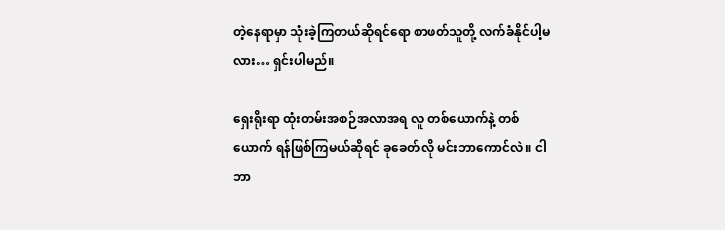တဲ့နေရာမှာ သုံးခဲ့ကြတယ်ဆိုရင်ရော စာဖတ်သူတို့ လက်ခံနိုင်ပါ့မလား… ရှင်းပါမည်။

ရှေးရိုးရာ ထုံးတမ်းအစဉ်အလာအရ လူ တစ်ယောက်နဲ့ တစ်ယောက် ရန်ဖြစ်ကြမယ်ဆိုရင် ခုခေတ်လို မင်းဘာကောင်လဲ။ ငါဘာ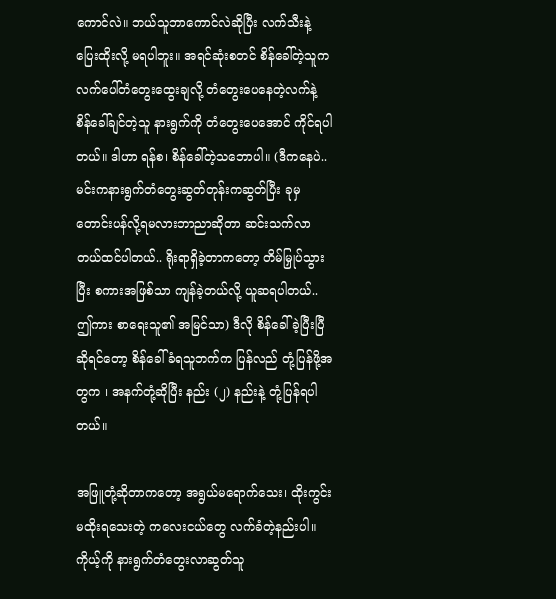ကောင်လဲ။ ဘယ်သူဘာကောင်လဲဆိုပြီး လက်သီးနဲ့ ပြေးထိုးလို့ မရပါဘူး။ အရင်ဆုံးစတင် စိန်ခေါ်တဲ့သူက လက်ပေါ်တံတွေးထွေးချလို့ တံတွေးပေနေတဲ့လက်နဲ့ စိန်ခေါ်ချင်တဲ့သူ နားရွက်ကို တံတွေးပေအောင် ကိုင်ရပါတယ်။ ဒါဟာ ရန်စ၊ စိန်ခေါ်တဲ့သဘောပါ။ (ဒီကနေပဲ.. မင်းကနားရွက်တံတွေးဆွတ်တုန်းကဆွတ်ပြီး ခုမှ တောင်းပန်လို့ရမလားဘာညာဆိုတာ ဆင်းသက်လာတယ်ထင်ပါတယ်.. ရိုးရာရှိခဲ့တာကတော့ တိမ်မြှုပ်သွားပြီး စကားအဖြစ်သာ ကျန်ခဲ့တယ်လို့ ယူဆရပါတယ်.. ဤကား စာရေးသူ၏ အမြင်သာ) ဒီလို စိန်ခေါ်ခဲ့ပြီးပြီဆိုရင်တော့ စိန်ခေါ်ခံရသူဘက်က ပြန်လည် တုံ့ပြန်ဖို့အတွက ၊ အနက်တုံ့ဆိုပြီး နည်း (၂) နည်းနဲ့ တုံ့ပြန်ရပါတယ်။

အဖြူတုံ့ဆိုတာကတော့ အရွယ်မရောက်သေး၊ ထိုးကွင်းမထိုးရသေးတဲ့ ကလေးငယ်တွေ လက်ခံတဲ့နည်းပါ။ ကိုယ့်ကို နားရွက်တံတွေးလာဆွတ်သူ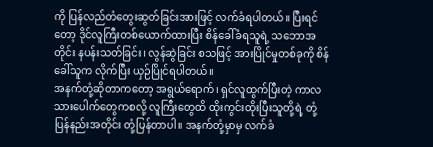ကို ပြန်လည်တံတွေးဆွတ်ခြင်းအားဖြင့် လက်ခံရပါတယ်။ ပြီးရင်တော့ ဒိုင်လူကြီးတစ်ယောက်ထားပြီး စိန်ခေါ်ခံရသူရဲ့ သဘောအတိုင်း နပန်းသတ်ခြင်း၊ လွန်ဆွဲခြင်း စသဖြင့် အားပြိုင်မှုတစ်ခုကို စိန်ခေါ်သူက လိုက်ပြီး ယှဉ်ပြိုင်ရပါတယ်။
အနက်တုံ့ဆိုတာကတော့ အရွယ်ရောက်၊ ရှင်လူထွက်ပြီးတဲ့ ကာလသားပေါက်တွေကစလို့ လူကြီးတွေထိ ထိုးကွင်းထိုးပြီးသူတို့ရဲ့ တုံ့ပြန်နည်းအတိုင်း တုံ့ပြန်တာပါ။ အနက်တုံ့မှာမှ လက်ခံ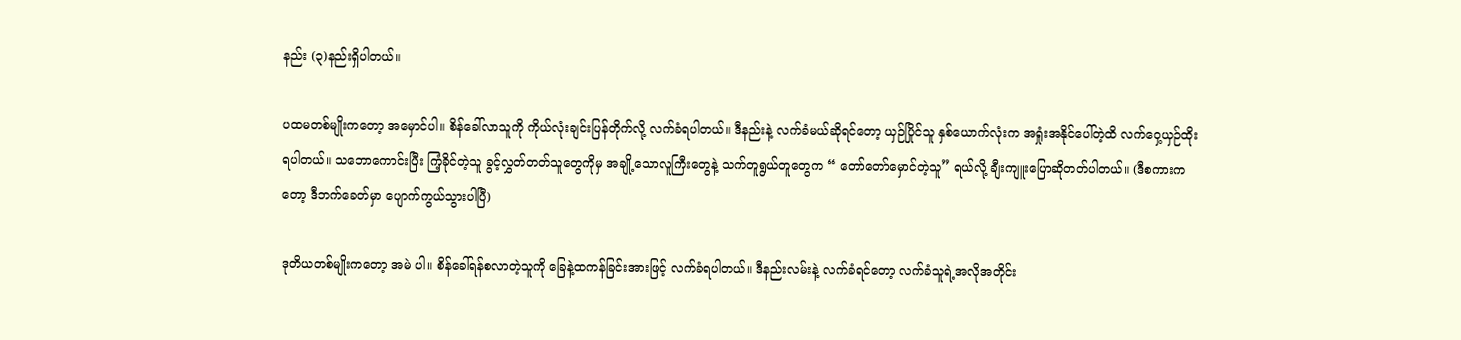နည်း (၃)နည်းရှိပါတယ်။

ပထမတစ်မျိုးကတော့ အမှောင်ပါ။ စိန်ခေါ်လာသူကို ကိုယ်လုံးချင်းပြန်တိုက်လို့ လက်ခံရပါတယ်။ ဒီနည်းနဲ့ လက်ခံမယ်ဆိုရင်တော့ ယှဉ်ပြိုင်သူ နှစ်ယောက်လုံးက အရှုံးအနိုင်ပေါ်တဲ့ထိ လက်ဝှေ့ယှဉ်ထိုးရပါတယ်။ သဘောကောင်းပြီး ကြံ့ခိုင်တဲ့သူ ခွင့်လွှတ်တတ်သူတွေကိုမှ အချို့သောလူကြီးတွေနဲ့ သက်တူရွယ်တူတွေက “ တော်တော်မှောင်တဲ့သူ” ရယ်လို့ ချီးကျူးပြောဆိုတတ်ပါတယ်။ (ဒီစကားကတော့ ဒီဘက်ခေတ်မှာ ပျောက်ကွယ်သွားပါပြီ)

ဒုတိယတစ်မျိုးကတော့ အမဲ ပါ။ စိန်ခေါ်ရန်စလာတဲ့သူကို ခြေနဲ့ထကန်ခြင်းအားဖြင့် လက်ခံရပါတယ်။ ဒီနည်းလမ်းနဲ့ လက်ခံရင်တော့ လက်ခံသူရဲ့အလိုအတိုင်း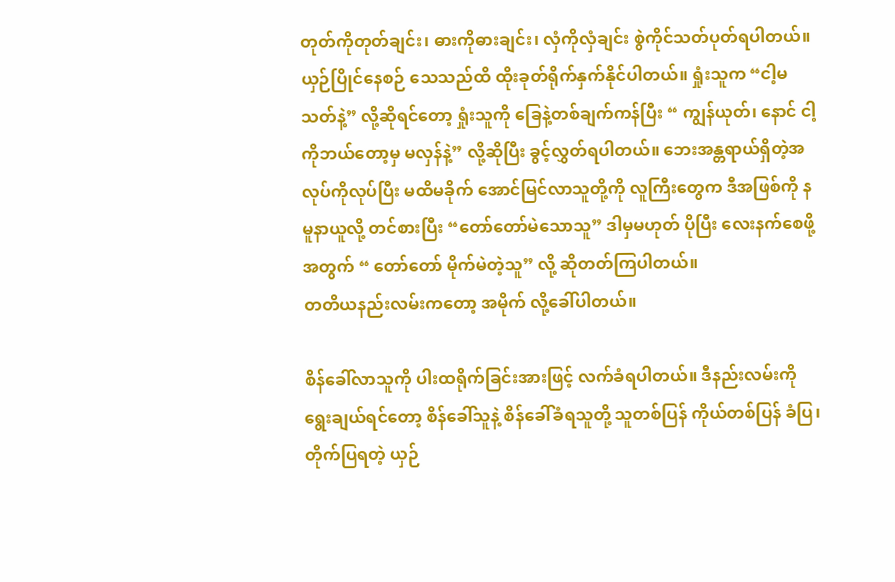တုတ်ကိုတုတ်ချင်း၊ ဓားကိုဓားချင်း၊ လှံကိုလှံချင်း စွဲကိုင်သတ်ပုတ်ရပါတယ်။ ယှဉ်ပြိုင်နေစဉ် သေသည်ထိ ထိုးခုတ်ရိုက်နှက်နိုင်ပါတယ်။ ရှုံးသူက “ငါ့မသတ်နဲ့” လို့ဆိုရင်တော့ ရှုံးသူကို ခြေနဲ့တစ်ချက်ကန်ပြီး “ ကျွန်ယုတ်၊ နောင် ငါ့ကိုဘယ်တော့မှ မလှန်နဲ့” လို့ဆိုပြီး ခွင့်လွှတ်ရပါတယ်။ ဘေးအန္တရာယ်ရှိတဲ့အလုပ်ကိုလုပ်ပြီး မထိမခိုက် အောင်မြင်လာသူတို့ကို လူကြီးတွေက ဒီအဖြစ်ကို နမူနာယူလို့ တင်စားပြီး “တော်တော်မဲသောသူ” ဒါမှမဟုတ် ပိုပြီး လေးနက်စေဖို့အတွက် “ တော်တော် မိုက်မဲတဲ့သူ” လို့ ဆိုတတ်ကြပါတယ်။
တတိယနည်းလမ်းကတော့ အမိုက် လို့ခေါ်ပါတယ်။

စိန်ခေါ်လာသူကို ပါးထရိုက်ခြင်းအားဖြင့် လက်ခံရပါတယ်။ ဒီနည်းလမ်းကို ရွေးချယ်ရင်တော့ စိန်ခေါ်သူနဲ့ စိန်ခေါ်ခံရသူတို့ သူတစ်ပြန် ကိုယ်တစ်ပြန် ခံပြ၊ တိုက်ပြရတဲ့ ယှဉ်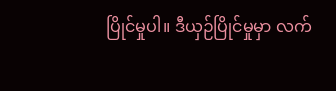ပြိုင်မှုပါ။ ဒီယှဉ်ပြိုင်မှုမှာ လက်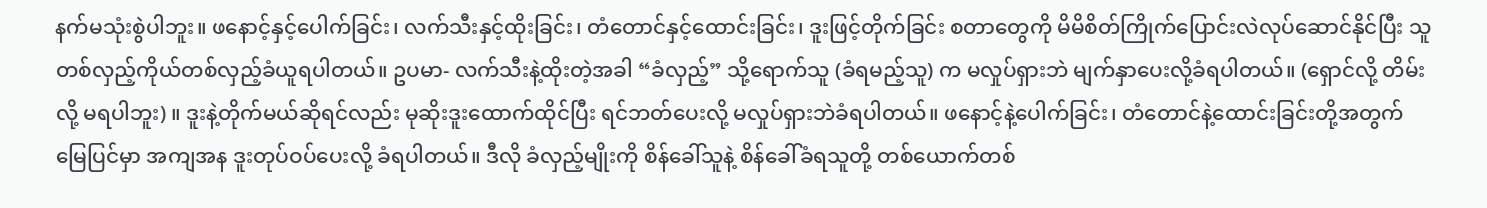နက်မသုံးစွဲပါဘူး။ ဖနောင့်နှင့်ပေါက်ခြင်း၊ လက်သီးနှင့်ထိုးခြင်း၊ တံတောင်နှင့်ထောင်းခြင်း၊ ဒူးဖြင့်တိုက်ခြင်း စတာတွေကို မိမိစိတ်ကြိုက်ပြောင်းလဲလုပ်ဆောင်နိုင်ပြီး သူတစ်လှည့်ကိုယ်တစ်လှည့်ခံယူရပါတယ်။ ဥပမာ- လက်သီးနဲ့ထိုးတဲ့အခါ “ခံလှည့်” သို့ရောက်သူ (ခံရမည့်သူ) က မလှုပ်ရှားဘဲ မျက်နှာပေးလို့ခံရပါတယ်။ (ရှောင်လို့ တိမ်းလို့ မရပါဘူး) ။ ဒူးနဲ့တိုက်မယ်ဆိုရင်လည်း မုဆိုးဒူးထောက်ထိုင်ပြီး ရင်ဘတ်ပေးလို့ မလှုပ်ရှားဘဲခံရပါတယ်။ ဖနောင့်နဲ့ပေါက်ခြင်း၊ တံတောင်နဲ့ထောင်းခြင်းတို့အတွက် မြေပြင်မှာ အကျအန ဒူးတုပ်ဝပ်ပေးလို့ ခံရပါတယ်။ ဒီလို ခံလှည့်မျိုးကို စိန်ခေါ်သူနဲ့ စိန်ခေါ်ခံရသူတို့ တစ်ယောက်တစ်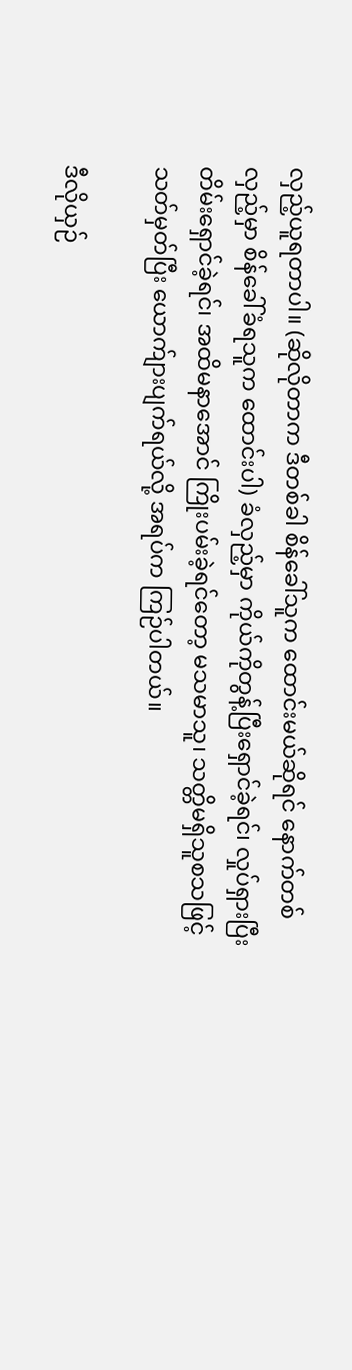လှည့်ယူရတာပါ။ (ဆိုလိုတာက ဒီတစ်ခါ စိန်ခေါ်သူက ထောင်းမယ်ဆိုရင် နောက်တစ်လှည့်မှာ စိန်ခေါ်ခံရသူက ထောင်းပါ) ခံလှည့်မှာ ကိုယ်ကိုတွန့်ပြီးရှောင်ခဲ့ရင်၊ လှုပ်ရှားပြီး တိမ်းရှောင်ခဲ့ရင်၊ အထိမနာအောင် ကြိုးပမ်းခဲ့ရင်တော့ မသမာသူ၊ သတ္တိမရှိသူစသဖြင့်သတ်မှတ်ပြီး ယောက်ျားပျက်ရယ်လို့ အရပ်က ကြဉ်ပါတယ်။

ဒီလိုယှဉ်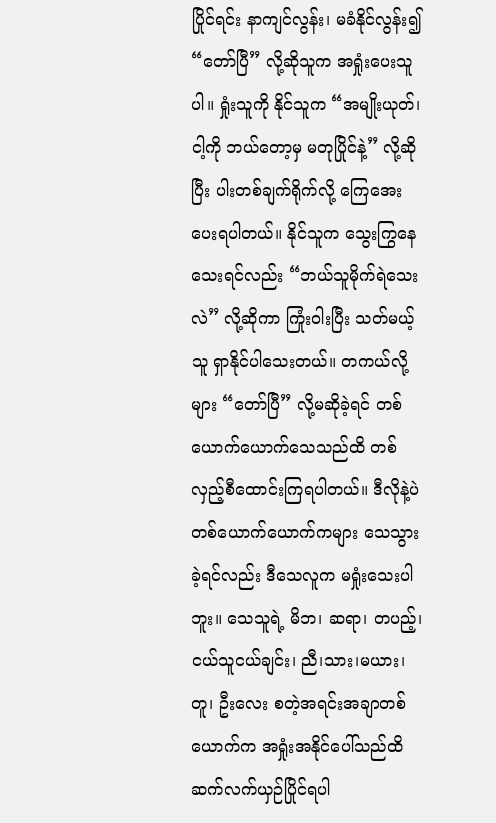ပြိုင်ရင်း နာကျင်လွန်း၊ မခံနိုင်လွန်း၍ “တော်ပြီ” လို့ဆိုသူက အရှုံးပေးသူပါ။ ရှုံးသူကို နိုင်သူက “အမျိုးယုတ်၊ ငါ့ကို ဘယ်တော့မှ မတုပြိုင်နဲ့” လို့ဆိုပြီး ပါးတစ်ချက်ရိုက်လို့ ကြေအေးပေးရပါတယ်။ နိုင်သူက သွေးကြွနေသေးရင်လည်း “ဘယ်သူမိုက်ရဲသေးလဲ” လို့ဆိုကာ ကြုံးဝါးပြီး သတ်မယ့်သူ ရှာနိုင်ပါသေးတယ်။ တကယ်လို့များ “တော်ပြီ” လို့မဆိုခဲ့ရင် တစ်ယောက်ယောက်သေသည်ထိ တစ်လှည့်စီထောင်းကြရပါတယ်။ ဒီလိုနဲ့ပဲ တစ်ယောက်ယောက်ကများ သေသွားခဲ့ရင်လည်း ဒီသေလူက မရှုံးသေးပါဘူး။ သေသူရဲ့ မိဘ၊ ဆရာ၊ တပည့်၊ ငယ်သူငယ်ချင်း၊ ညီ၊သား၊မယား၊တူ၊ ဦးလေး စတဲ့အရင်းအချာတစ်ယောက်က အရှုံးအနိုင်ပေါ်သည်ထိ ဆက်လက်ယှဉ်ပြိုင်ရပါ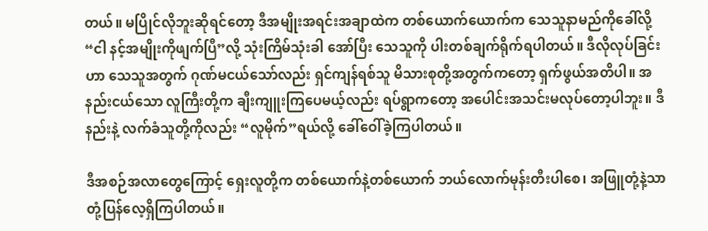တယ်။ မပြိုင်လိုဘူးဆိုရင်တော့ ဒီအမျိုးအရင်းအချာထဲက တစ်ယောက်ယောက်က သေသူနာမည်ကိုခေါ်လို့ “ငါ နင့်အမျိုးကိုဖျက်ပြီ”လို့ သုံးကြိမ်သုံးခါ အော်ပြီး သေသူကို ပါးတစ်ချက်ရိုက်ရပါတယ်။ ဒီလိုလုပ်ခြင်းဟာ သေသူအတွက် ဂုဏ်မငယ်သော်လည်း ရှင်ကျန်ရစ်သူ မိသားစုတို့အတွက်ကတော့ ရှက်ဖွယ်အတိပါ။ အနည်းငယ်သော လူကြီးတို့က ချီးကျူးကြပေမယ့်လည်း ရပ်ရွာကတော့ အပေါင်းအသင်းမလုပ်တော့ပါဘူး။ ဒီနည်းနဲ့ လက်ခံသူတို့ကိုလည်း “လူမိုက်”ရယ်လို့ ခေါ်ဝေါ်ခဲ့ကြပါတယ်။

ဒီအစဉ်အလာတွေကြောင့် ရှေးလူတို့က တစ်ယောက်နဲ့တစ်ယောက် ဘယ်လောက်မုန်းတီးပါစေ၊ အဖြူတုံ့နဲ့သာတုံ့ပြန်လေ့ရှိကြပါတယ်။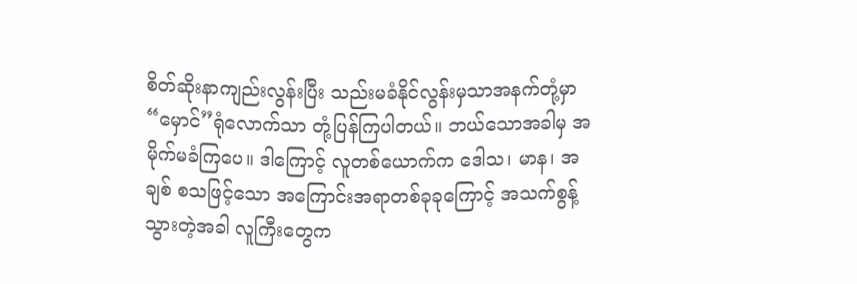စိတ်ဆိုးနာကျည်းလွန်းပြီး သည်းမခံနိုင်လွန်းမှသာအနက်တုံ့မှာ “မှောင်”ရုံလောက်သာ တုံ့ပြန်ကြပါတယ်။ ဘယ်သောအခါမှ အမိုက်မခံကြပေ။ ဒါကြောင့် လူတစ်ယောက်က ဒေါသ၊ မာန၊ အချစ် စသဖြင့်သော အကြောင်းအရာတစ်ခုခုကြောင့် အသက်စွန့်သွားတဲ့အခါ လူကြီးတွေက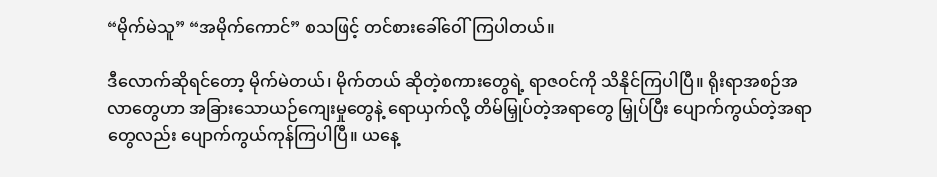“မိုက်မဲသူ” “အမိုက်ကောင်” စသဖြင့် တင်စားခေါ်ဝေါ်ကြပါတယ်။

ဒီလောက်ဆိုရင်တော့ မိုက်မဲတယ်၊ မိုက်တယ် ဆိုတဲ့စကားတွေရဲ့ ရာဇဝင်ကို သိနိုင်ကြပါပြီ။ ရိုးရာအစဉ်အလာတွေဟာ အခြားသောယဉ်ကျေးမှုတွေနဲ့ ရောယှက်လို့ တိမ်မြှုပ်တဲ့အရာတွေ မြှုပ်ပြီး ပျောက်ကွယ်တဲ့အရာတွေလည်း ပျောက်ကွယ်ကုန်ကြပါပြီ။ ယနေ့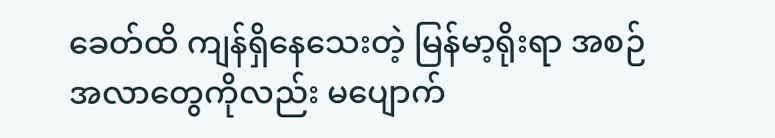ခေတ်ထိ ကျန်ရှိနေသေးတဲ့ မြန်မာ့ရိုးရာ အစဉ်အလာတွေကိုလည်း မပျောက်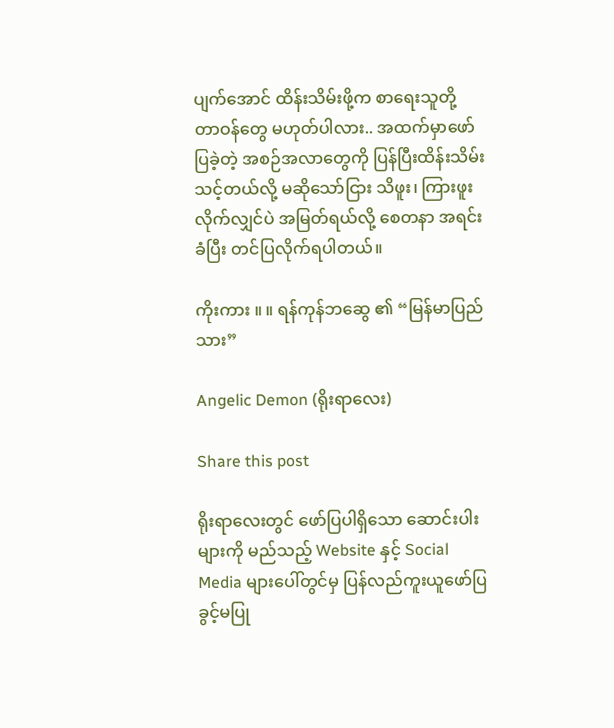ပျက်အောင် ထိန်းသိမ်းဖို့က စာရေးသူတို့ တာဝန်တွေ မဟုတ်ပါလား.. အထက်မှာဖော်ပြခဲ့တဲ့ အစဉ်အလာတွေကို ပြန်ပြီးထိန်းသိမ်းသင့်တယ်လို့ မဆိုသော်ငြား သိဖူး၊ ကြားဖူးလိုက်လျှင်ပဲ အမြတ်ရယ်လို့ စေတနာ အရင်းခံပြီး တင်ပြလိုက်ရပါတယ်။

ကိုးကား ။ ။ ရန်ကုန်ဘဆွေ ၏ “မြန်မာပြည်သား”

Angelic Demon (ရိုးရာလေး)

Share this post

ရိုးရာလေးတွင် ဖော်ပြပါရှိသော ဆောင်းပါးများကို မည်သည့် Website နှင့် Social Media များပေါ်တွင်မှ ပြန်လည်ကူးယူဖော်ပြခွင့်မပြု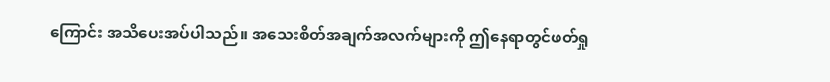ကြောင်း အသိပေးအပ်ပါသည်။ အသေးစိတ်အချက်အလက်များကို ဤနေရာတွင်ဖတ်ရှု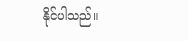နိုင်ပါသည်။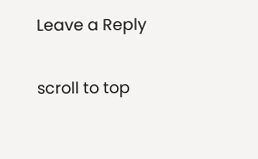Leave a Reply

scroll to top